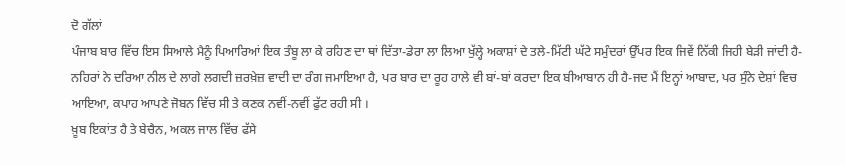ਦੋ ਗੱਲਾਂ
ਪੰਜਾਬ ਬਾਰ ਵਿੱਚ ਇਸ ਸਿਆਲੇ ਮੈਨੂੰ ਪਿਆਰਿਆਂ ਇਕ ਤੰਬੂ ਲਾ ਕੇ ਰਹਿਣ ਦਾ ਥਾਂ ਦਿੱਤਾ-ਡੇਰਾ ਲਾ ਲਿਆ ਖੁੱਲ੍ਹੇ ਅਕਾਸ਼ਾਂ ਦੇ ਤਲੇ-ਮਿੱਟੀ ਘੱਟੇ ਸਮੁੰਦਰਾਂ ਉੱਪਰ ਇਕ ਜਿਵੇਂ ਨਿੱਕੀ ਜਿਹੀ ਬੇੜੀ ਜਾਂਦੀ ਹੈ-ਨਹਿਰਾਂ ਨੇ ਦਰਿਆ ਨੀਲ ਦੇ ਲਾਗੇ ਲਗਦੀ ਜ਼ਰਖ਼ੇਜ਼ ਵਾਦੀ ਦਾ ਰੰਗ ਜਮਾਇਆ ਹੈ, ਪਰ ਬਾਰ ਦਾ ਰੂਹ ਹਾਲੇ ਵੀ ਬਾਂ-ਬਾਂ ਕਰਦਾ ਇਕ ਬੀਆਬਾਨ ਹੀ ਹੈ-ਜਦ ਮੈਂ ਇਨ੍ਹਾਂ ਆਬਾਦ, ਪਰ ਸੁੰਨੇ ਦੇਸ਼ਾਂ ਵਿਚ ਆਇਆ, ਕਪਾਹ ਆਪਣੇ ਜੋਬਨ ਵਿੱਚ ਸੀ ਤੇ ਕਣਕ ਨਵੀਂ-ਨਵੀਂ ਫੁੱਟ ਰਹੀ ਸੀ ।
ਖ਼ੂਬ ਇਕਾਂਤ ਹੈ ਤੇ ਬੇਚੈਨ, ਅਕਲ ਜਾਲ ਵਿੱਚ ਫੱਸੇ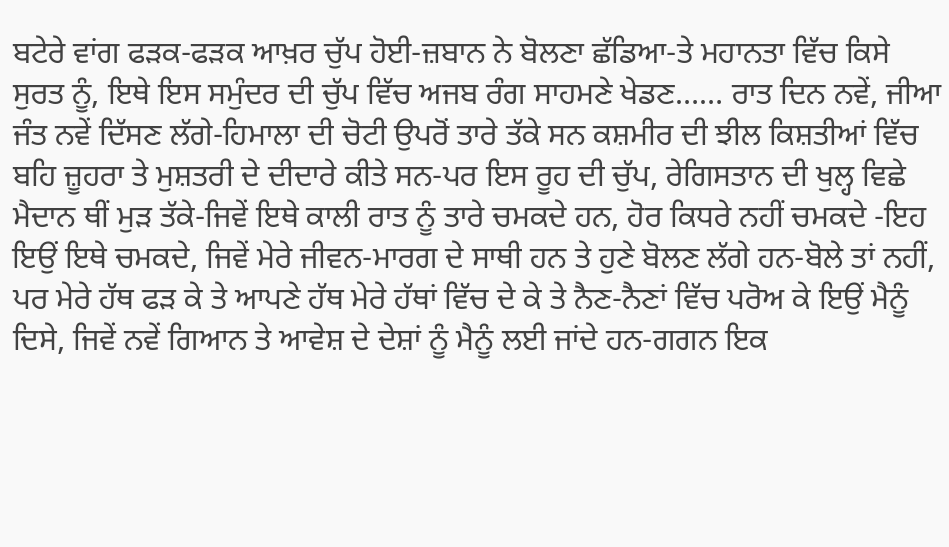ਬਟੇਰੇ ਵਾਂਗ ਫੜਕ-ਫੜਕ ਆਖ਼ਰ ਚੁੱਪ ਹੋਈ-ਜ਼ਬਾਨ ਨੇ ਬੋਲਣਾ ਛੱਡਿਆ-ਤੇ ਮਹਾਨਤਾ ਵਿੱਚ ਕਿਸੇ ਸੁਰਤ ਨੂੰ, ਇਥੇ ਇਸ ਸਮੁੰਦਰ ਦੀ ਚੁੱਪ ਵਿੱਚ ਅਜਬ ਰੰਗ ਸਾਹਮਣੇ ਖੇਡਣ…… ਰਾਤ ਦਿਨ ਨਵੇਂ, ਜੀਆ ਜੰਤ ਨਵੇਂ ਦਿੱਸਣ ਲੱਗੇ-ਹਿਮਾਲਾ ਦੀ ਚੋਟੀ ਉਪਰੋਂ ਤਾਰੇ ਤੱਕੇ ਸਨ ਕਸ਼ਮੀਰ ਦੀ ਝੀਲ ਕਿਸ਼ਤੀਆਂ ਵਿੱਚ ਬਹਿ ਜ਼ੂਹਰਾ ਤੇ ਮੁਸ਼ਤਰੀ ਦੇ ਦੀਦਾਰੇ ਕੀਤੇ ਸਨ-ਪਰ ਇਸ ਰੂਹ ਦੀ ਚੁੱਪ, ਰੇਗਿਸਤਾਨ ਦੀ ਖੁਲ੍ਹ ਵਿਛੇ ਮੈਦਾਨ ਥੀਂ ਮੁੜ ਤੱਕੇ-ਜਿਵੇਂ ਇਥੇ ਕਾਲੀ ਰਾਤ ਨੂੰ ਤਾਰੇ ਚਮਕਦੇ ਹਨ, ਹੋਰ ਕਿਧਰੇ ਨਹੀਂ ਚਮਕਦੇ -ਇਹ ਇਉਂ ਇਥੇ ਚਮਕਦੇ, ਜਿਵੇਂ ਮੇਰੇ ਜੀਵਨ-ਮਾਰਗ ਦੇ ਸਾਥੀ ਹਨ ਤੇ ਹੁਣੇ ਬੋਲਣ ਲੱਗੇ ਹਨ-ਬੋਲੇ ਤਾਂ ਨਹੀਂ, ਪਰ ਮੇਰੇ ਹੱਥ ਫੜ ਕੇ ਤੇ ਆਪਣੇ ਹੱਥ ਮੇਰੇ ਹੱਥਾਂ ਵਿੱਚ ਦੇ ਕੇ ਤੇ ਨੈਣ-ਨੈਣਾਂ ਵਿੱਚ ਪਰੋਅ ਕੇ ਇਉਂ ਮੈਨੂੰ ਦਿਸੇ, ਜਿਵੇਂ ਨਵੇਂ ਗਿਆਨ ਤੇ ਆਵੇਸ਼ ਦੇ ਦੇਸ਼ਾਂ ਨੂੰ ਮੈਨੂੰ ਲਈ ਜਾਂਦੇ ਹਨ-ਗਗਨ ਇਕ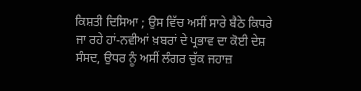ਕਿਸ਼ਤੀ ਦਿਸਿਆ ; ਉਸ ਵਿੱਚ ਅਸੀਂ ਸਾਰੇ ਬੈਠੇ ਕਿਧਰੇ ਜਾ ਰਹੇ ਹਾਂ-ਨਵੀਆਂ ਖ਼ਬਰਾਂ ਦੇ ਪ੍ਰਭਾਵ ਦਾ ਕੋਈ ਦੇਸ਼ ਸੰਸਦ, ਉਧਰ ਨੂੰ ਅਸੀਂ ਲੰਗਰ ਚੁੱਕ ਜਹਾਜ਼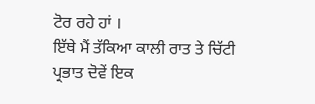ਟੋਰ ਰਹੇ ਹਾਂ ।
ਇੱਥੇ ਮੈਂ ਤੱਕਿਆ ਕਾਲੀ ਰਾਤ ਤੇ ਚਿੱਟੀ ਪ੍ਰਭਾਤ ਦੋਵੇਂ ਇਕ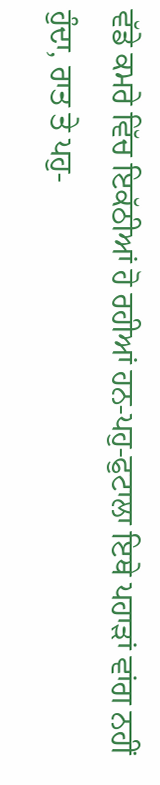ਵੱਡੇ ਕਮਰੇ ਵਿੱਚ ਇਕੱਠੀਆਂ ਹੋ ਰਹੀਆਂ ਹਨ-ਪਹੁ-ਫੁਟਾਲਾ ਇਥੇ ਪਹਾੜਾਂ ਵਾਂਗ ਨਹੀਂ ਹੁੰਦਾ, ਰਾਤ ਤੇ ਪਹੁ-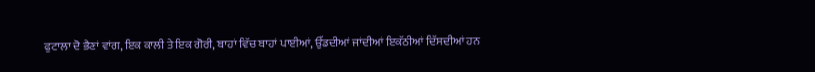ਫੁਟਾਲਾ ਦੋ ਭੈਣਾਂ ਵਾਂਗ, ਇਕ ਕਾਲੀ ਤੇ ਇਕ ਗੋਰੀ, ਬਾਹਾਂ ਵਿੱਚ ਬਾਹਾਂ ਪਾਈਆਂ, ਉੱਡਦੀਆਂ ਜਾਂਦੀਆਂ ਇਕੱਠੀਆਂ ਦਿੱਸਦੀਆਂ ਹਨ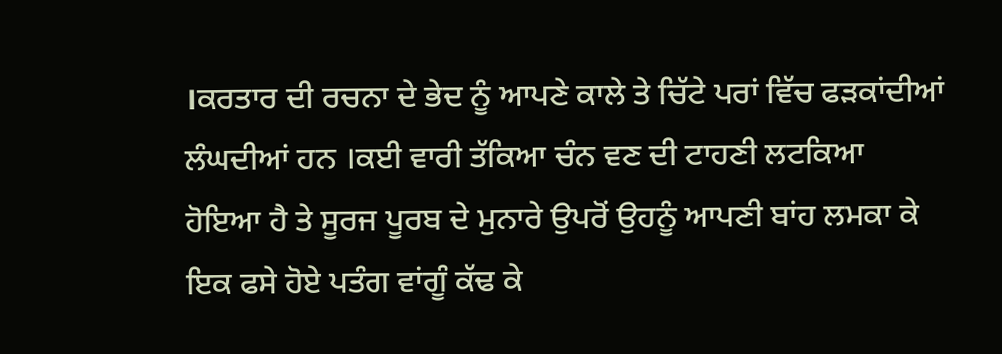।ਕਰਤਾਰ ਦੀ ਰਚਨਾ ਦੇ ਭੇਦ ਨੂੰ ਆਪਣੇ ਕਾਲੇ ਤੇ ਚਿੱਟੇ ਪਰਾਂ ਵਿੱਚ ਫੜਕਾਂਦੀਆਂ ਲੰਘਦੀਆਂ ਹਨ ।ਕਈ ਵਾਰੀ ਤੱਕਿਆ ਚੰਨ ਵਣ ਦੀ ਟਾਹਣੀ ਲਟਕਿਆ ਹੋਇਆ ਹੈ ਤੇ ਸੂਰਜ ਪੂਰਬ ਦੇ ਮੁਨਾਰੇ ਉਪਰੋਂ ਉਹਨੂੰ ਆਪਣੀ ਬਾਂਹ ਲਮਕਾ ਕੇ ਇਕ ਫਸੇ ਹੋਏ ਪਤੰਗ ਵਾਂਗੂੰ ਕੱਢ ਕੇ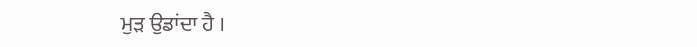ਮੁੜ ਉਡਾਂਦਾ ਹੈ ।